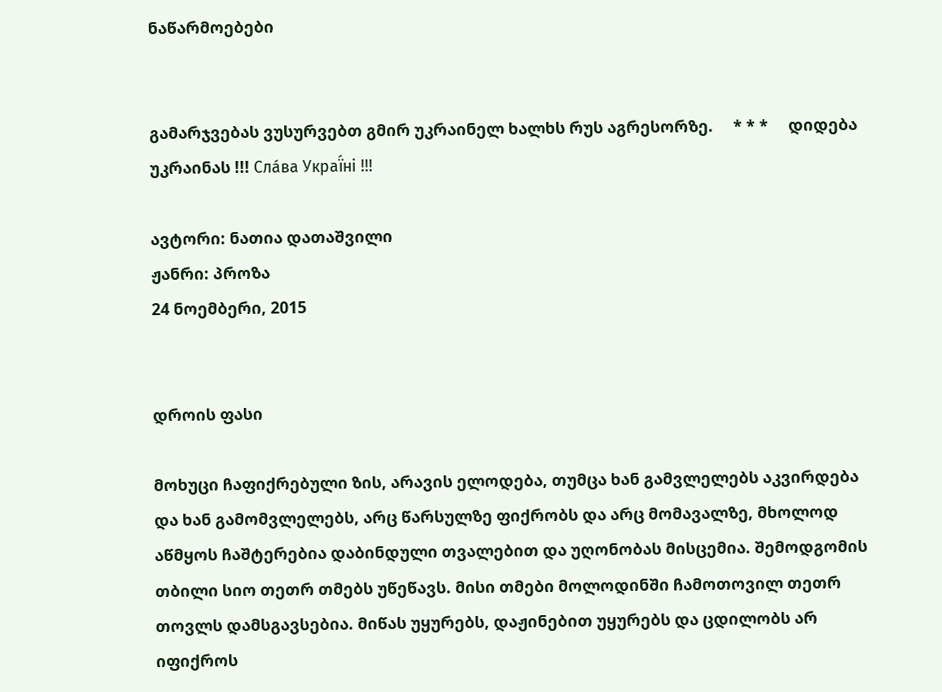ნაწარმოებები


გამარჯვებას ვუსურვებთ გმირ უკრაინელ ხალხს რუს აგრესორზე.     * * *     დიდება უკრაინას !!! Сла́ва Украї́ні !!!

ავტორი: ნათია დათაშვილი
ჟანრი: პროზა
24 ნოემბერი, 2015


დროის ფასი

მოხუცი ჩაფიქრებული ზის, არავის ელოდება, თუმცა ხან გამვლელებს აკვირდება და ხან გამომვლელებს, არც წარსულზე ფიქრობს და არც მომავალზე, მხოლოდ აწმყოს ჩაშტერებია დაბინდული თვალებით და უღონობას მისცემია. შემოდგომის თბილი სიო თეთრ თმებს უწეწავს. მისი თმები მოლოდინში ჩამოთოვილ თეთრ თოვლს დამსგავსებია. მიწას უყურებს, დაჟინებით უყურებს და ცდილობს არ იფიქროს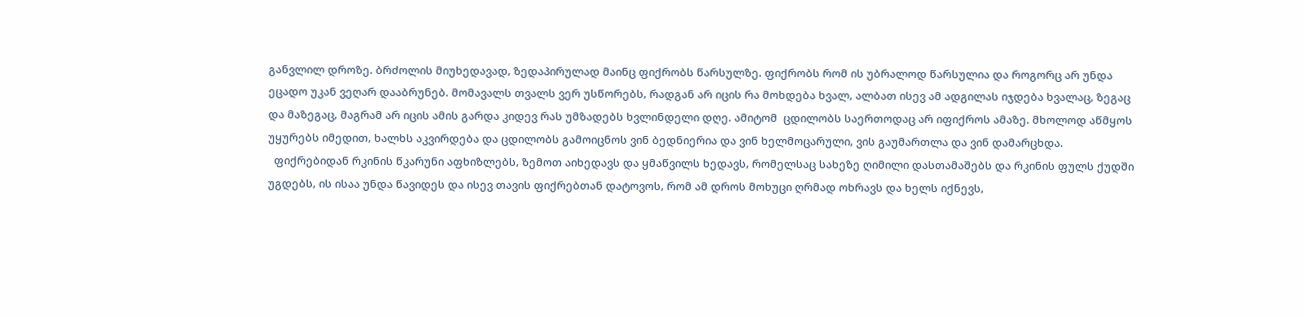განვლილ დროზე. ბრძოლის მიუხედავად, ზედაპირულად მაინც ფიქრობს წარსულზე. ფიქრობს რომ ის უბრალოდ წარსულია და როგორც არ უნდა ეცადო უკან ვეღარ დააბრუნებ. მომავალს თვალს ვერ უსწორებს, რადგან არ იცის რა მოხდება ხვალ, ალბათ ისევ ამ ადგილას იჯდება ხვალაც, ზეგაც და მაზეგაც, მაგრამ არ იცის ამის გარდა კიდევ რას უმზადებს ხვლინდელი დღე. ამიტომ  ცდილობს საერთოდაც არ იფიქროს ამაზე. მხოლოდ აწმყოს უყურებს იმედით, ხალხს აკვირდება და ცდილობს გამოიცნოს ვინ ბედნიერია და ვინ ხელმოცარული, ვის გაუმართლა და ვინ დამარცხდა.
  ფიქრებიდან რკინის წკარუნი აფხიზლებს, ზემოთ აიხედავს და ყმაწვილს ხედავს, რომელსაც სახეზე ღიმილი დასთამაშებს და რკინის ფულს ქუდში უგდებს, ის ისაა უნდა წავიდეს და ისევ თავის ფიქრებთან დატოვოს, რომ ამ დროს მოხუცი ღრმად ოხრავს და ხელს იქნევს,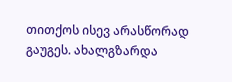თითქოს ისევ არასწორად გაუგეს. ახალგზარდა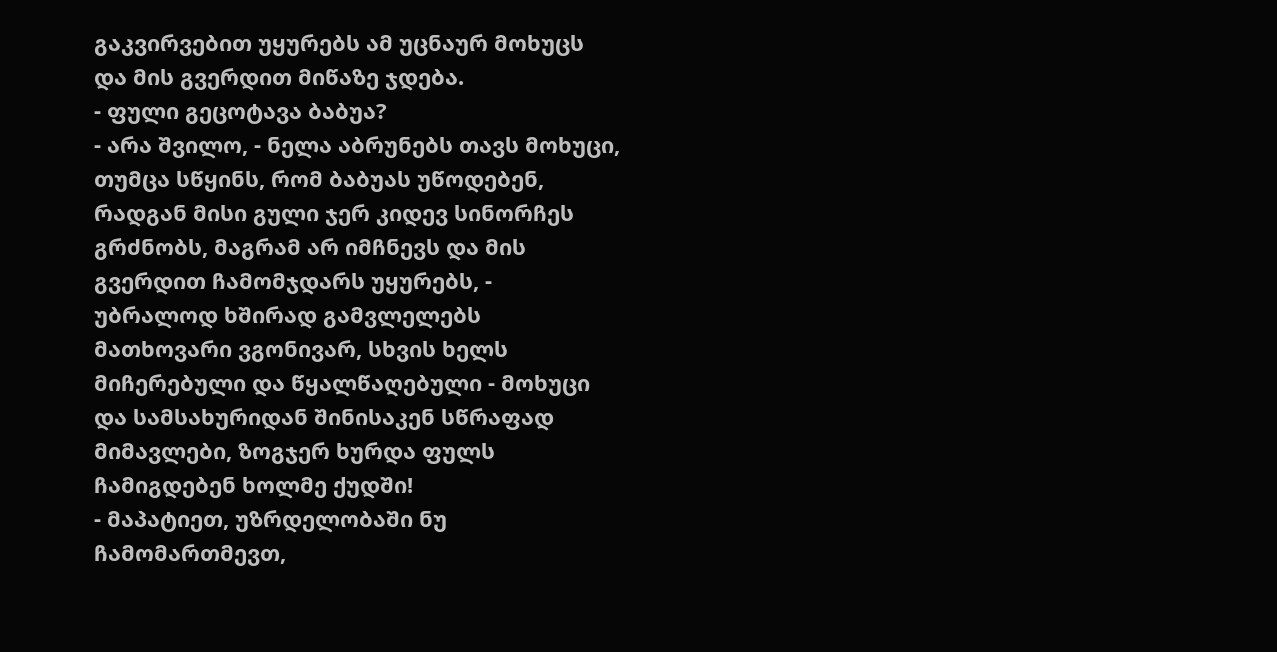გაკვირვებით უყურებს ამ უცნაურ მოხუცს და მის გვერდით მიწაზე ჯდება.
- ფული გეცოტავა ბაბუა?
- არა შვილო, - ნელა აბრუნებს თავს მოხუცი, თუმცა სწყინს, რომ ბაბუას უწოდებენ, რადგან მისი გული ჯერ კიდევ სინორჩეს გრძნობს, მაგრამ არ იმჩნევს და მის გვერდით ჩამომჯდარს უყურებს, - უბრალოდ ხშირად გამვლელებს მათხოვარი ვგონივარ, სხვის ხელს მიჩერებული და წყალწაღებული - მოხუცი და სამსახურიდან შინისაკენ სწრაფად მიმავლები, ზოგჯერ ხურდა ფულს ჩამიგდებენ ხოლმე ქუდში!
- მაპატიეთ, უზრდელობაში ნუ ჩამომართმევთ,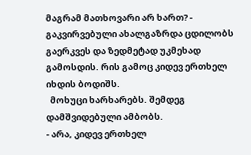მაგრამ მათხოვარი არ ხართ? - გაკვირვებული ახალგაზრდა ცდილობს გაერკვეს და ზედმეტად უკმეხად გამოსდის. რის გამოც კიდევ ერთხელ იხდის ბოდიშს.
  მოხუცი ხარხარებს. შემდეგ დამშვიდებული ამბობს.
- არა, კიდევ ერთხელ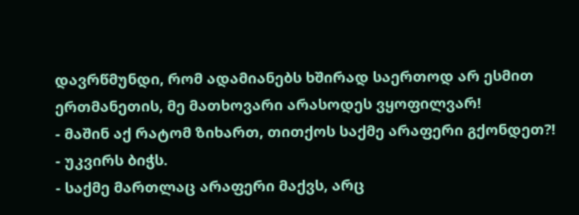დავრწმუნდი, რომ ადამიანებს ხშირად საერთოდ არ ესმით ერთმანეთის, მე მათხოვარი არასოდეს ვყოფილვარ!
- მაშინ აქ რატომ ზიხართ, თითქოს საქმე არაფერი გქონდეთ?! - უკვირს ბიჭს.
- საქმე მართლაც არაფერი მაქვს, არც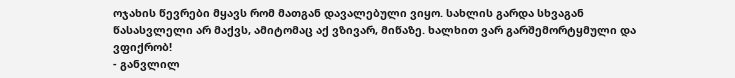ოჯახის წევრები მყავს რომ მათგან დავალებული ვიყო. სახლის გარდა სხვაგან წასასვლელი არ მაქვს, ამიტომაც აქ ვზივარ, მიწაზე. ხალხით ვარ გარშემორტყმული და ვფიქრობ!
- განვლილ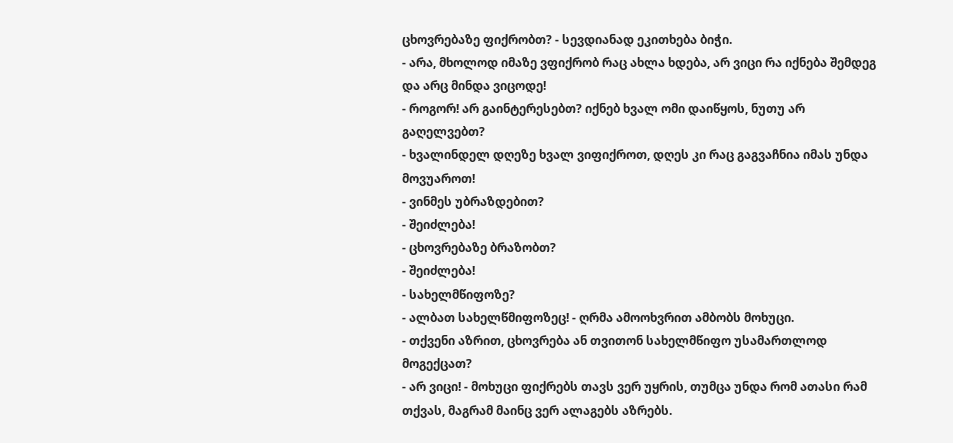ცხოვრებაზე ფიქრობთ? - სევდიანად ეკითხება ბიჭი.
- არა, მხოლოდ იმაზე ვფიქრობ რაც ახლა ხდება, არ ვიცი რა იქნება შემდეგ და არც მინდა ვიცოდე!
- როგორ! არ გაინტერესებთ? იქნებ ხვალ ომი დაიწყოს, ნუთუ არ გაღელვებთ?
- ხვალინდელ დღეზე ხვალ ვიფიქროთ, დღეს კი რაც გაგვაჩნია იმას უნდა მოვუაროთ!
- ვინმეს უბრაზდებით?
- შეიძლება!
- ცხოვრებაზე ბრაზობთ?
- შეიძლება!
- სახელმწიფოზე?
- ალბათ სახელწმიფოზეც! - ღრმა ამოოხვრით ამბობს მოხუცი.
- თქვენი აზრით, ცხოვრება ან თვითონ სახელმწიფო უსამართლოდ მოგექცათ?
- არ ვიცი! - მოხუცი ფიქრებს თავს ვერ უყრის, თუმცა უნდა რომ ათასი რამ თქვას, მაგრამ მაინც ვერ ალაგებს აზრებს.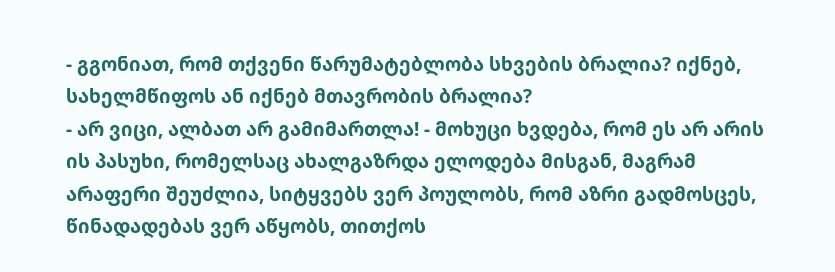- გგონიათ, რომ თქვენი წარუმატებლობა სხვების ბრალია? იქნებ, სახელმწიფოს ან იქნებ მთავრობის ბრალია?
- არ ვიცი, ალბათ არ გამიმართლა! - მოხუცი ხვდება, რომ ეს არ არის ის პასუხი, რომელსაც ახალგაზრდა ელოდება მისგან, მაგრამ არაფერი შეუძლია, სიტყვებს ვერ პოულობს, რომ აზრი გადმოსცეს, წინადადებას ვერ აწყობს, თითქოს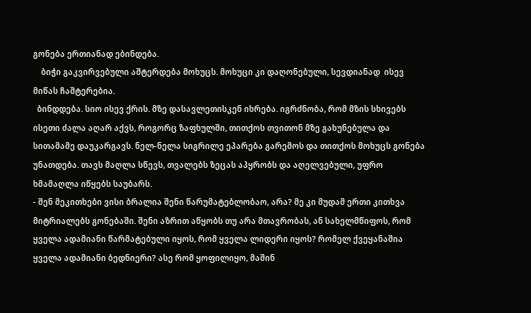გონება ერთიანად ებინდება.
    ბიჭი გაკვირვებული აშტერდება მოხუცს. მოხუცი კი დაღონებული, სევდიანად  ისევ მიწას ჩაშტერებია.
  ბინდდება. სიო ისევ ქრის. მზე დასავლეთისკენ იხრება. იგრძნობა, რომ მზის სხივებს ისეთი ძალა აღარ აქვს, როგორც ზაფხულში, თითქოს თვითონ მზე გახუნებულა და სითამამე დაუკარგავს. ნელ-ნელა სიგრილე ეპარება გარემოს და თითქოს მოხუცს გონება უნათდება. თავს მაღლა სწევს, თვალებს ზეცას აპყრობს და აღელვებული, უფრო ხმამაღლა იწყებს საუბარს.
- შენ მეკითხები ვისი ბრალია შენი წარუმატებლობაო, არა? მე კი მუდამ ერთი კითხვა მიტრიალებს გონებაში. შენი აზრით აწყობს თუ არა მთავრობას, ან სახელმწიფოს, რომ ყველა ადამიანი წარმატებული იყოს, რომ ყველა ლიდერი იყოს? რომელ ქვეყანაშია ყველა ადამიანი ბედნიერი? ასე რომ ყოფილიყო, მაშინ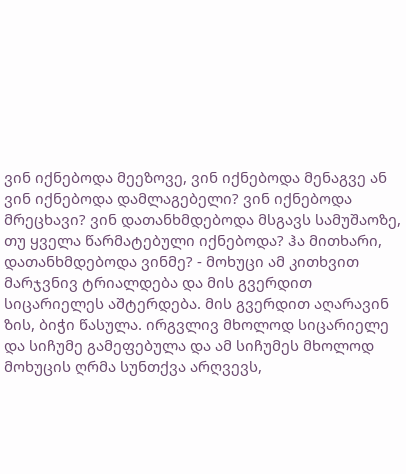ვინ იქნებოდა მეეზოვე, ვინ იქნებოდა მენაგვე ან ვინ იქნებოდა დამლაგებელი? ვინ იქნებოდა მრეცხავი? ვინ დათანხმდებოდა მსგავს სამუშაოზე, თუ ყველა წარმატებული იქნებოდა? ჰა მითხარი, დათანხმდებოდა ვინმე? - მოხუცი ამ კითხვით მარჯვნივ ტრიალდება და მის გვერდით სიცარიელეს აშტერდება. მის გვერდით აღარავინ ზის, ბიჭი წასულა. ირგვლივ მხოლოდ სიცარიელე და სიჩუმე გამეფებულა და ამ სიჩუმეს მხოლოდ მოხუცის ღრმა სუნთქვა არღვევს,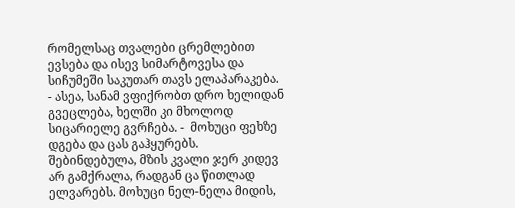რომელსაც თვალები ცრემლებით ევსება და ისევ სიმარტოვესა და სიჩუმეში საკუთარ თავს ელაპარაკება.
- ასეა, სანამ ვფიქრობთ დრო ხელიდან გვეცლება, ხელში კი მხოლოდ სიცარიელე გვრჩება. -  მოხუცი ფეხზე დგება და ცას გაჰყურებს. შებინდებულა, მზის კვალი ჯერ კიდევ არ გამქრალა, რადგან ცა წითლად ელვარებს. მოხუცი ნელ-ნელა მიდის,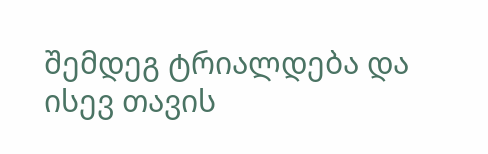შემდეგ ტრიალდება და ისევ თავის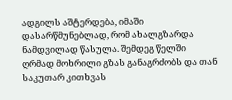ადგილს აშტერდება, იმაში დასარწმუნებლად, რომ ახალგზარდა ნამდვილად წასულა. შემდეგ წელში ღრმად მოხრილი გზას განაგრძობს და თან საკუთარ კითხვას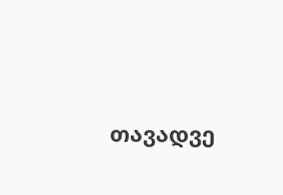თავადვე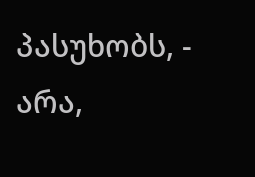პასუხობს, - არა,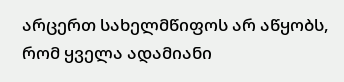არცერთ სახელმწიფოს არ აწყობს, რომ ყველა ადამიანი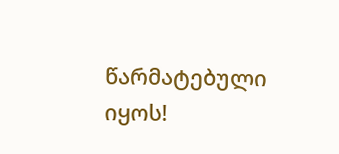წარმატებული იყოს!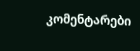კომენტარები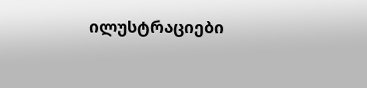ილუსტრაციები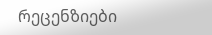რეცენზიები